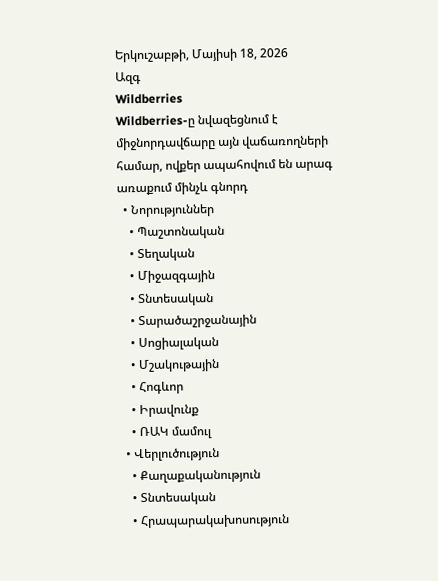Երկուշաբթի, Մայիսի 18, 2026
Ազգ
Wildberries
Wildberries-ը նվազեցնում է միջնորդավճարը այն վաճառողների համար, ովքեր ապահովում են արագ առաքում մինչև գնորդ
  • Նորություններ
    • Պաշտոնական
    • Տեղական
    • Միջազգային
    • Տնտեսական
    • Տարածաշրջանային
    • Սոցիալական
    • Մշակութային
    • Հոգևոր
    • Իրավունք
    • ՌԱԿ մամուլ
  • Վերլուծություն
    • Քաղաքականություն
    • Տնտեսական
    • Հրապարակախոսություն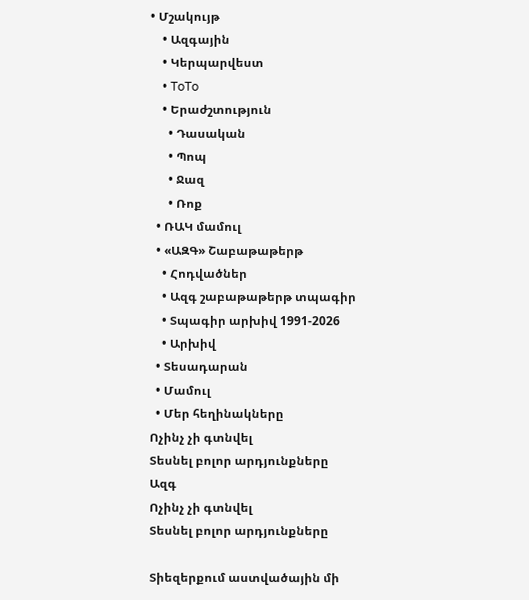• Մշակույթ
    • Ազգային
    • Կերպարվեստ
    • ToTo
    • Երաժշտություն
      • Դասական
      • Պոպ
      • Ջազ
      • Ռոք
  • ՌԱԿ մամուլ
  • «ԱԶԳ» Շաբաթաթերթ
    • Հոդվածներ
    • Ազգ շաբաթաթերթ տպագիր
    • Տպագիր արխիվ 1991-2026
    • Արխիվ
  • Տեսադարան
  • Մամուլ
  • Մեր հեղինակները
Ոչինչ չի գտնվել
Տեսնել բոլոր արդյունքները
Ազգ
Ոչինչ չի գտնվել
Տեսնել բոլոր արդյունքները

Տիեզերքում աստվածային մի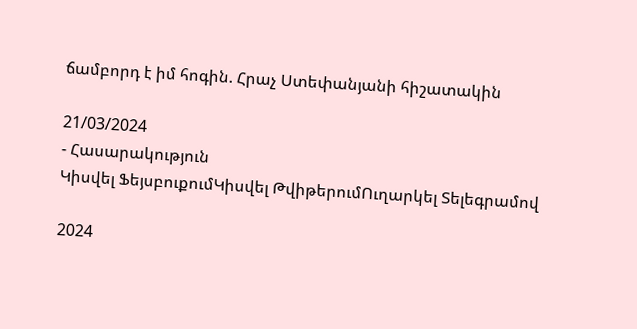ճամբորդ է իմ հոգին. Հրաչ Ստեփանյանի հիշատակին

21/03/2024
- Հասարակություն
Կիսվել ՖեյսբուքումԿիսվել ԹվիթերումՈւղարկել Տելեգրամով

2024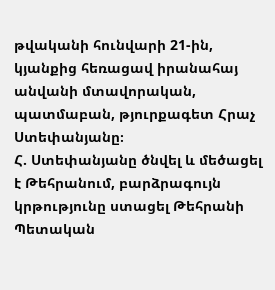թվականի հունվարի 21-ին, կյանքից հեռացավ իրանահայ անվանի մտավորական, պատմաբան, թյուրքագետ Հրաչ Ստեփանյանը։
Հ. Ստեփանյանը ծնվել և մեծացել է Թեհրանում, բարձրագույն կրթությունը ստացել Թեհրանի Պետական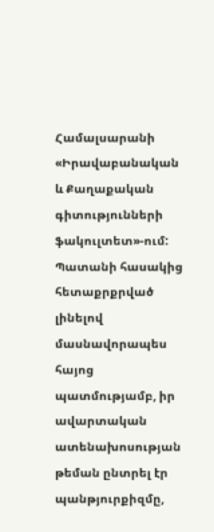Համալսարանի «Իրավաբանական և Քաղաքական գիտությունների ֆակուլտետ»-ում:
Պատանի հասակից հետաքրքրված լինելով մասնավորապես հայոց պատմությամբ, իր ավարտական ատենախոսության թեման ընտրել էր պանթյուրքիզմը,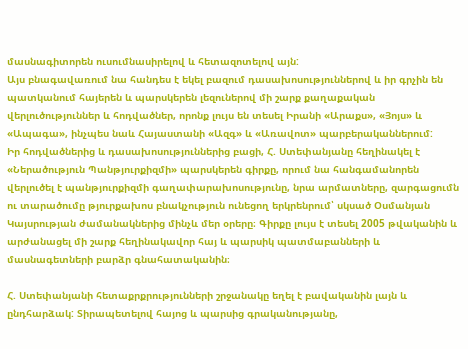մասնագիտորեն ուսումնասիրելով և հետազոտելով այն:
Այս բնագավառում նա հանդես է եկել բազում դասախոսություններով և իր գրչին են պատկանում հայերեն և պարսկերեն լեզուներով մի շարք քաղաքական վերլուծություններ և հոդվածներ, որոնք լույս են տեսել Իրանի «Արաքս», «Յոյս» և «Ապագա», ինչպես նաև Հայաստանի «Ազգ» և «Առավոտ» պարբերականներում:
Իր հոդվածներից և դասախոսություններից բացի, Հ. Ստեփանյանը հեղինակել է «Ներածություն Պանթյուրքիզմի» պարսկերեն գիրքը, որում նա հանգամանորեն վերլուծել է պանթյուրքիզմի գաղափարախոսությունը, նրա արմատները, զարգացումն ու տարածումը թյուրքախոս բնակչություն ունեցող երկրենրում՝ սկսած Օսմանյան Կայսրության ժամանակներից մինչև մեր օրերը։ Գիրքը լույս է տեսել 2005 թվականին և արժանացել մի շարք հեղինակավոր հայ և պարսիկ պատմաբանների և մասնագետների բարձր գնահատականին։

Հ. Ստեփանյանի հետաքրքրությունների շրջանակը եղել է բավականին լայն և ընդհարձակ: Տիրապետելով հայոց և պարսից գրականությանը,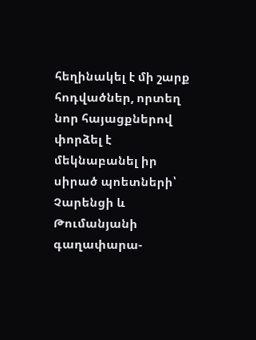հեղինակել է մի շարք հոդվածներ, որտեղ նոր հայացքներով փորձել է մեկնաբանել իր սիրած պոետների՝ Չարենցի և Թումանյանի գաղափարա-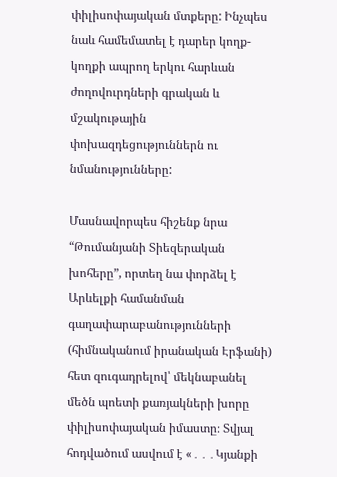փիլիսոփայական մտքերը: Ինչպես նաև համեմատել է դարեր կողք-կողքի ապրող երկու հարևան ժողովուրդների գրական և մշակութային փոխազդեցություններն ու նմանությունները:

Մասնավորպես հիշենք նրա “Թումանյանի Տիեզերական խոհերը”, որտեղ նա փորձել է Արևելքի համանման գաղափարաբանությունների (հիմնականում իրանական Էրֆանի) հետ զուգադրելով՝ մեկնաբանել մեծն պոետի քառյակների խորը փիլիսոփայական իմաստը։ Տվյալ հոդվածում ասվում է «․․․Կյանքի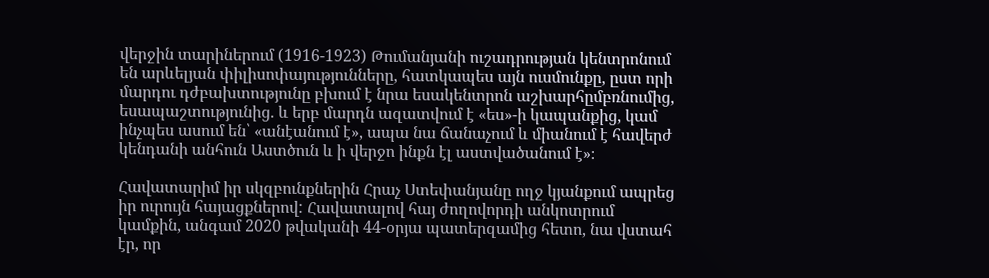վերջին տարիներում (1916-1923) Թումանյանի ուշադրության կենտրոնում են արևելյան փիլիսոփայությունները, հատկապես այն ուսմունքը, ըստ որի մարդու դժբախտությունը բխում է նրա եսակենտրոն աշխարհըմբռնումից, եսապաշտությունից. և երբ մարդն ազատվում է «ես»-ի կապանքից, կամ ինչպես ասում են՝ «անէանում է», ապա նա ճանաչում և միանում է հավերժ կենդանի անհուն Աստծուն և ի վերջո ինքն էլ աստվածանում է»։

Հավատարիմ իր սկզբունքներին Հրաչ Ստեփանյանը ողջ կյանքում ապրեց իր ուրույն հայացքներով: Հավատալով հայ ժողովորդի անկոտրում կամքին, անգամ 2020 թվականի 44-օրյա պատերզամից հետո, նա վստահ էր, որ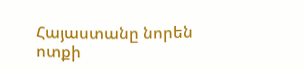Հայաստանը նորեն ոտքի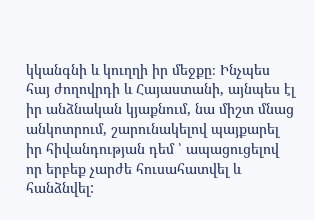կկանգնի և կուղղի իր մեջքը։ Ինչպես հայ ժողովրդի և Հայաստանի, այնպես էլ իր անձնական կյաքնում, նա միշտ մնաց անկոտրում, շարունակելով պայքարել իր հիվանդության դեմ ՝ ապացուցելով որ երբեք չարժե հուսահատվել և հանձնվել: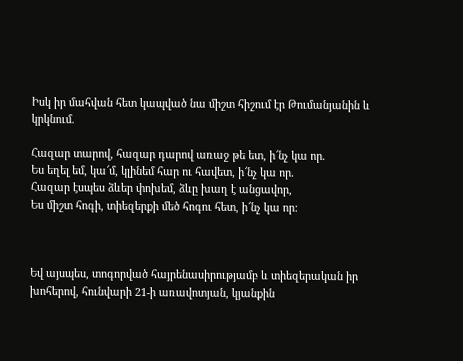Իսկ իր մահվան հետ կապված նա միշտ հիշում էր Թումանյանին և կրկնում.

Հազար տարով, հազար դարով առաջ թե ետ, ի՜նչ կա որ.
Ես եղել եմ, կա՜մ, կլինեմ հար ու հավետ, ի՜նչ կա որ.
Հազար էսպես ձևեր փոխեմ, ձևը խաղ է անցավոր,
Ես միշտ հոգի, տիեզերքի մեծ հոգու հետ, ի՜նչ կա որ:



Եվ այսպես, տոգորված հայրենասիրությամբ և տիեզերական իր խոհերով, հունվարի 21-ի առավոտյան, կյանքին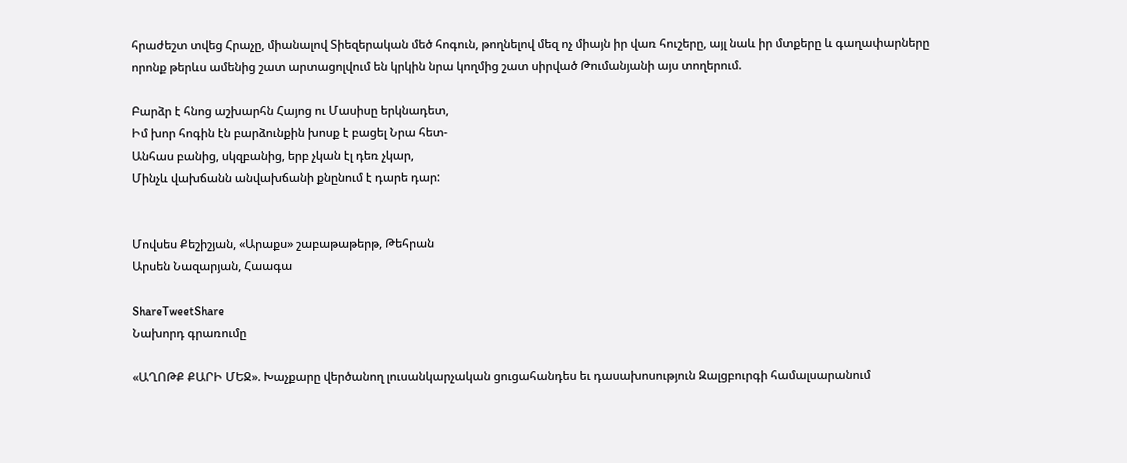հրաժեշտ տվեց Հրաչը, միանալով Տիեզերական մեծ հոգուն, թողնելով մեզ ոչ միայն իր վառ հուշերը, այլ նաև իր մտքերը և գաղափարները որոնք թերևս ամենից շատ արտացոլվում են կրկին նրա կողմից շատ սիրված Թումանյանի այս տողերում.

Բարձր է հնոց աշխարհն Հայոց ու Մասիսը երկնադետ,
Իմ խոր հոգին էն բարձունքին խոսք է բացել Նրա հետ-
Անհաս բանից, սկզբանից, երբ չկան էլ դեռ չկար,
Մինչև վախճանն անվախճանի քնընում է դարե դար:


Մովսես Քեշիշյան, «Արաքս» շաբաթաթերթ, Թեհրան
Արսեն Նազարյան, Հաագա

ShareTweetShare
Նախորդ գրառումը

«ԱՂՈԹՔ ՔԱՐԻ ՄԵՋ». Խաչքարը վերծանող լուսանկարչական ցուցահանդես եւ դասախոսություն Զալցբուրգի համալսարանում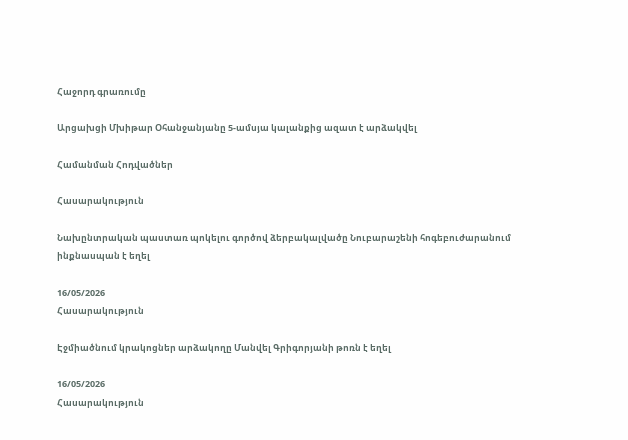Հաջորդ գրառումը

Արցախցի Մխիթար Օհանջանյանը 5-ամսյա կալանքից ազատ է արձակվել

Համանման Հոդվածներ

Հասարակություն

Նախընտրական պաստառ պոկելու գործով ձերբակալվածը Նուբարաշենի հոգեբուժարանում ինքնասպան է եղել

16/05/2026
Հասարակություն

Էջմիածնում կրակոցներ արձակողը Մանվել Գրիգորյանի թոռն է եղել

16/05/2026
Հասարակություն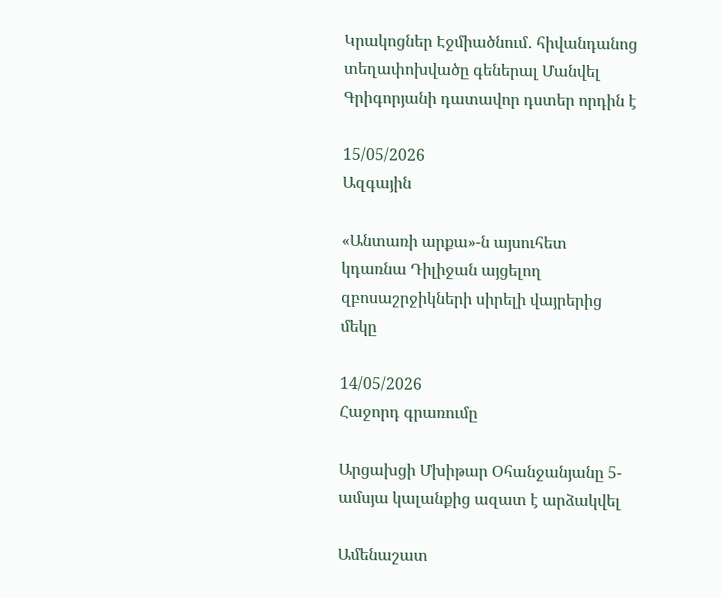Կրակոցներ Էջմիածնում․ հիվանդանոց տեղափոխվածը գեներալ Մանվել Գրիգորյանի դատավոր դստեր որդին է

15/05/2026
Ազգային

«Անտառի արքա»-ն այսուհետ կդառնա Դիլիջան այցելող զբոսաշրջիկների սիրելի վայրերից մեկը

14/05/2026
Հաջորդ գրառումը

Արցախցի Մխիթար Օհանջանյանը 5-ամսյա կալանքից ազատ է արձակվել

Ամենաշատ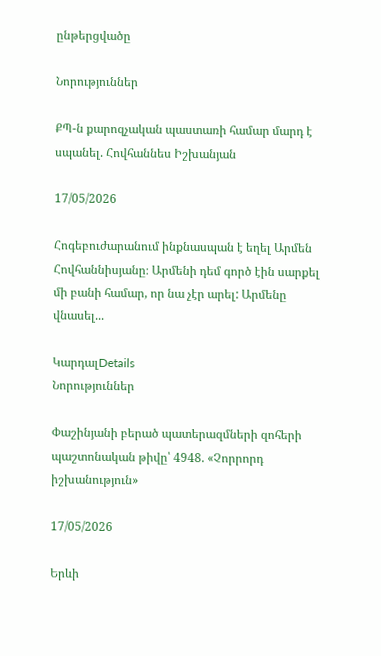ընթերցվածը

Նորություններ

ՔՊ-ն քարոզչական պաստառի համար մարդ է սպանել. Հովհաննես Իշխանյան

17/05/2026

Հոգեբուժարանում ինքնասպան է եղել Արմեն Հովհաննիսյանը։ Արմենի դեմ գործ էին սարքել մի բանի համար, որ նա չէր արել: Արմենը վնասել...

ԿարդալDetails
Նորություններ

Փաշինյանի բերած պատերազմների զոհերի պաշտոնական թիվը՝ 4948. «Չորրորդ իշխանություն»

17/05/2026

Երևի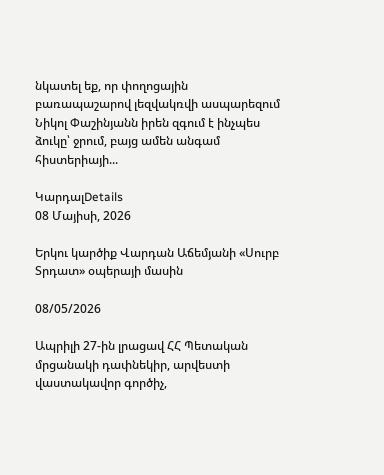նկատել եք, որ փողոցային բառապաշարով լեզվակռվի ասպարեզում Նիկոլ Փաշինյանն իրեն զգում է ինչպես ձուկը՝ ջրում, բայց ամեն անգամ հիստերիայի...

ԿարդալDetails
08 Մայիսի, 2026

Երկու կարծիք Վարդան Աճեմյանի «Սուրբ Տրդատ» օպերայի մասին

08/05/2026

Ապրիլի 27-ին լրացավ ՀՀ Պետական մրցանակի դափնեկիր, արվեստի վաստակավոր գործիչ,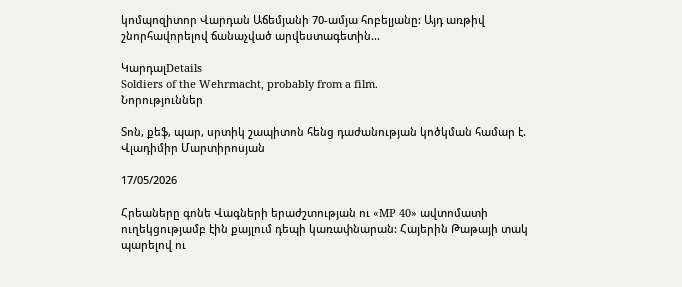կոմպոզիտոր Վարդան Աճեմյանի 70-ամյա հոբելյանը: Այդ առթիվ շնորհավորելով ճանաչված արվեստագետին...

ԿարդալDetails
Soldiers of the Wehrmacht, probably from a film.
Նորություններ

Տոն, քեֆ, պար, սրտիկ շապիտոն հենց դաժանության կոծկման համար է. Վլադիմիր Մարտիրոսյան

17/05/2026

Հրեաները գոնե Վագների երաժշտության ու «MP 40» ավտոմատի ուղեկցությամբ էին քայլում դեպի կառափնարան: Հայերին Թաթայի տակ պարելով ու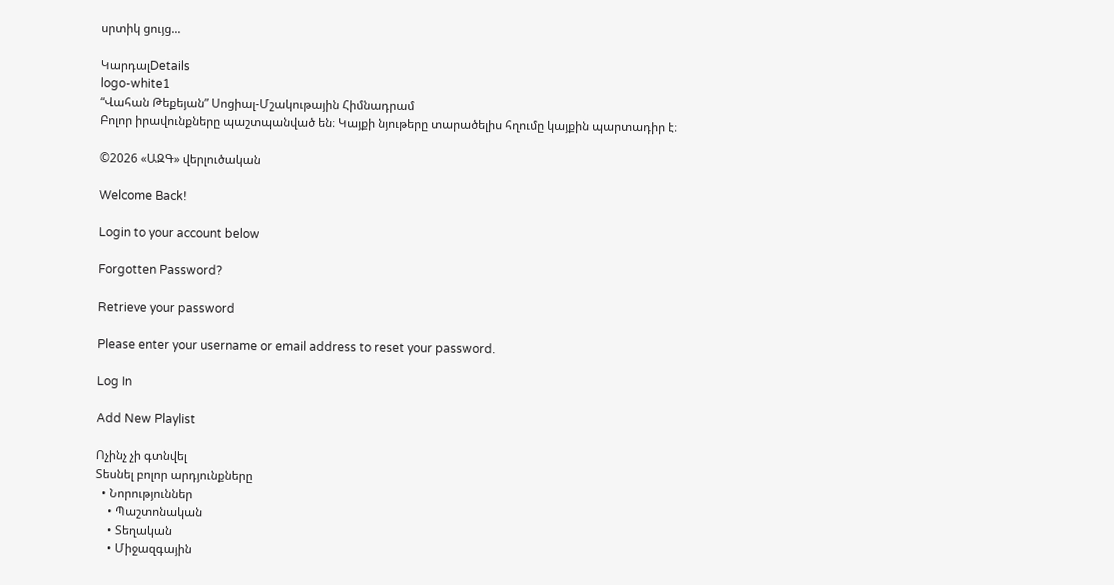սրտիկ ցույց...

ԿարդալDetails
logo-white1
“Վահան Թեքեյան” Սոցիալ-Մշակութային Հիմնադրամ
Բոլոր իրավունքները պաշտպանված են։ Կայքի նյութերը տարածելիս հղումը կայքին պարտադիր է։

©2026 «ԱԶԳ» վերլուծական

Welcome Back!

Login to your account below

Forgotten Password?

Retrieve your password

Please enter your username or email address to reset your password.

Log In

Add New Playlist

Ոչինչ չի գտնվել
Տեսնել բոլոր արդյունքները
  • Նորություններ
    • Պաշտոնական
    • Տեղական
    • Միջազգային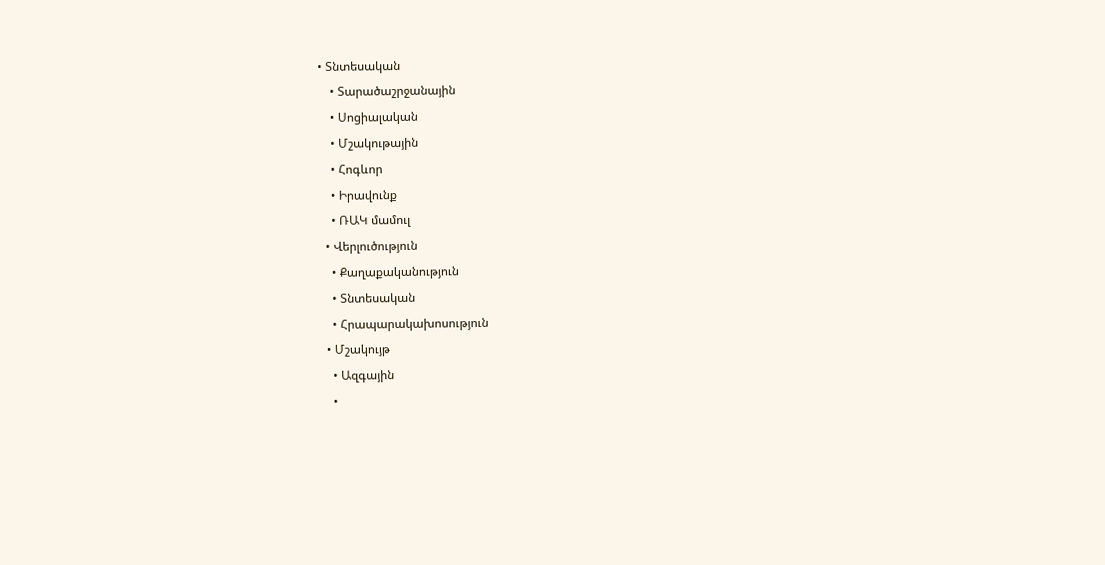• Տնտեսական
    • Տարածաշրջանային
    • Սոցիալական
    • Մշակութային
    • Հոգևոր
    • Իրավունք
    • ՌԱԿ մամուլ
  • Վերլուծություն
    • Քաղաքականություն
    • Տնտեսական
    • Հրապարակախոսություն
  • Մշակույթ
    • Ազգային
    •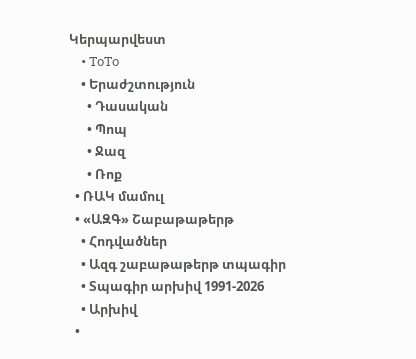Կերպարվեստ
    • ToTo
    • Երաժշտություն
      • Դասական
      • Պոպ
      • Ջազ
      • Ռոք
  • ՌԱԿ մամուլ
  • «ԱԶԳ» Շաբաթաթերթ
    • Հոդվածներ
    • Ազգ շաբաթաթերթ տպագիր
    • Տպագիր արխիվ 1991-2026
    • Արխիվ
  •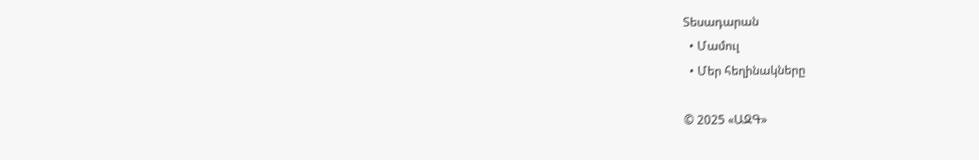Տեսադարան
  • Մամուլ
  • Մեր հեղինակները

© 2025 «ԱԶԳ»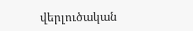վերլուծական